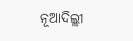ନୂଆଦିଲ୍ଲୀ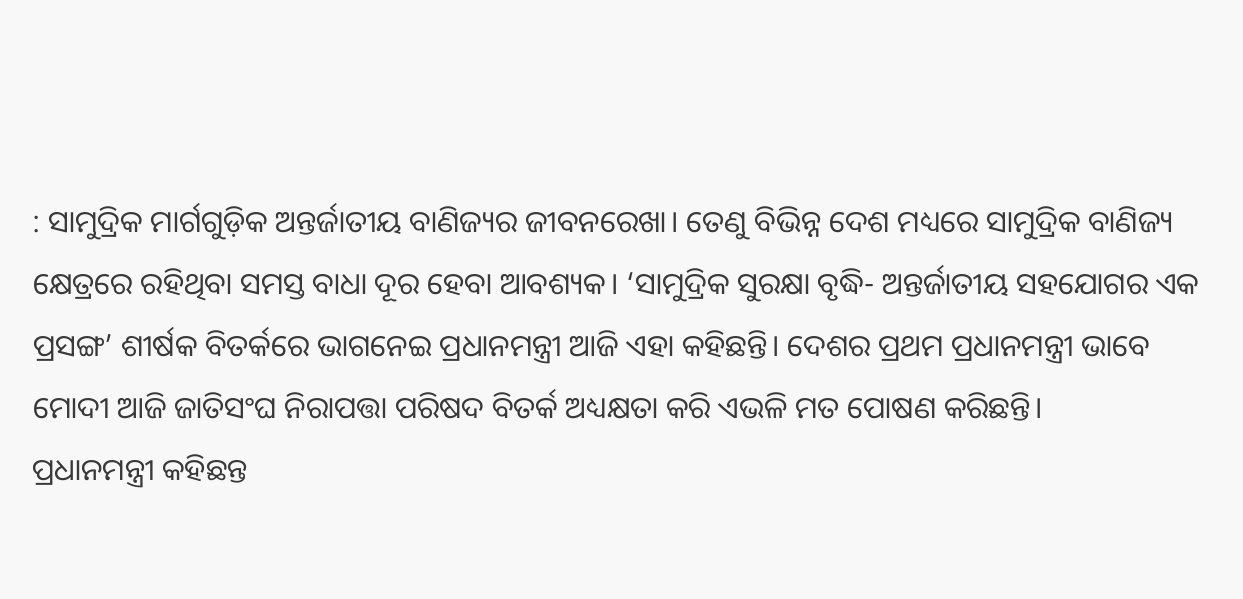: ସାମୁଦ୍ରିକ ମାର୍ଗଗୁଡ଼ିକ ଅନ୍ତର୍ଜାତୀୟ ବାଣିଜ୍ୟର ଜୀବନରେଖା। ତେଣୁ ବିଭିନ୍ନ ଦେଶ ମଧ୍ୟରେ ସାମୁଦ୍ରିକ ବାଣିଜ୍ୟ କ୍ଷେତ୍ରରେ ରହିଥିବା ସମସ୍ତ ବାଧା ଦୂର ହେବା ଆବଶ୍ୟକ। ‘ସାମୁଦ୍ରିକ ସୁରକ୍ଷା ବୃଦ୍ଧି- ଅନ୍ତର୍ଜାତୀୟ ସହଯୋଗର ଏକ ପ୍ରସଙ୍ଗ’ ଶୀର୍ଷକ ବିତର୍କରେ ଭାଗନେଇ ପ୍ରଧାନମନ୍ତ୍ରୀ ଆଜି ଏହା କହିଛନ୍ତି। ଦେଶର ପ୍ରଥମ ପ୍ରଧାନମନ୍ତ୍ରୀ ଭାବେ ମୋଦୀ ଆଜି ଜାତିସଂଘ ନିରାପତ୍ତା ପରିଷଦ ବିତର୍କ ଅଧ୍ୟକ୍ଷତା କରି ଏଭଳି ମତ ପୋଷଣ କରିଛନ୍ତି।
ପ୍ରଧାନମନ୍ତ୍ରୀ କହିଛନ୍ତ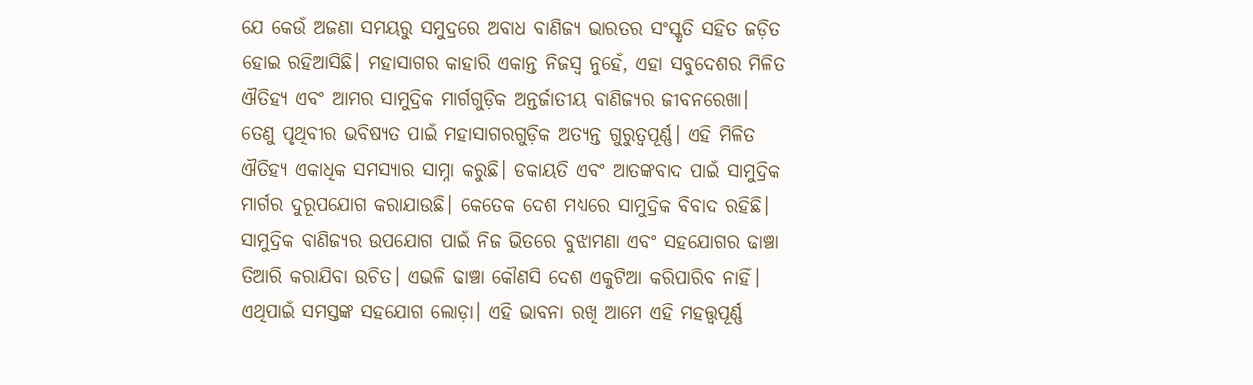ଯେ କେଉଁ ଅଜଣା ସମୟରୁ ସମୁଦ୍ରରେ ଅବାଧ ବାଣିଜ୍ୟ ଭାରତର ସଂସ୍କୃତି ସହିତ ଜଡ଼ିତ ହୋଇ ରହିଆସିଛି। ମହାସାଗର କାହାରି ଏକାନ୍ତ ନିଜସ୍ବ ନୁହେଁ, ଏହା ସବୁଦେଶର ମିଳିତ ଐତିହ୍ୟ ଏବଂ ଆମର ସାମୁଦ୍ରିକ ମାର୍ଗଗୁଡ଼ିକ ଅନ୍ତର୍ଜାତୀୟ ବାଣିଜ୍ୟର ଜୀବନରେଖା। ତେଣୁ ପୃଥିବୀର ଭବିଷ୍ୟତ ପାଇଁ ମହାସାଗରଗୁଡ଼ିକ ଅତ୍ୟନ୍ତ ଗୁରୁତ୍ବପୂର୍ଣ୍ଣ। ଏହି ମିଳିତ ଐତିହ୍ୟ ଏକାଧିକ ସମସ୍ୟାର ସାମ୍ନା କରୁଛି। ଡକାୟତି ଏବଂ ଆତଙ୍କବାଦ ପାଇଁ ସାମୁଦ୍ରିକ ମାର୍ଗର ଦୁରୂପଯୋଗ କରାଯାଉଛି। କେତେକ ଦେଶ ମଧ୍ୟରେ ସାମୁଦ୍ରିକ ବିବାଦ ରହିଛି। ସାମୁଦ୍ରିକ ବାଣିଜ୍ୟର ଉପଯୋଗ ପାଇଁ ନିଜ ଭିତରେ ବୁଝାମଣା ଏବଂ ସହଯୋଗର ଢାଞ୍ଚା ତିଆରି କରାଯିବା ଉଚିତ। ଏଭଳି ଢାଞ୍ଚା କୌଣସି ଦେଶ ଏକୁଟିଆ କରିପାରିବ ନାହିଁ। ଏଥିପାଇଁ ସମସ୍ତଙ୍କ ସହଯୋଗ ଲୋଡ଼ା। ଏହି ଭାବନା ରଖି ଆମେ ଏହି ମହତ୍ତ୍ବପୂର୍ଣ୍ଣ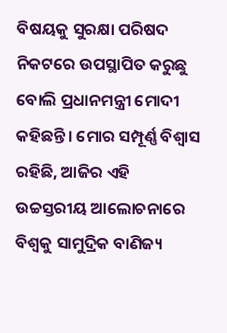ବିଷୟକୁ ସୁରକ୍ଷା ପରିଷଦ ନିକଟରେ ଉପସ୍ଥାପିତ କରୁଛୁ ବୋଲି ପ୍ରଧାନମନ୍ତ୍ରୀ ମୋଦୀ କହିଛନ୍ତି। ମୋର ସମ୍ପୂର୍ଣ୍ଣ ବିଶ୍ବାସ ରହିଛି, ଆଜିର ଏହି ଉଚ୍ଚସ୍ତରୀୟ ଆଲୋଚନାରେ ବିଶ୍ବକୁ ସାମୁଦ୍ରିକ ବାଣିଜ୍ୟ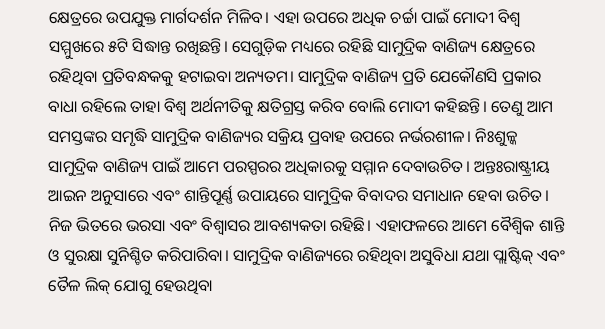କ୍ଷେତ୍ରରେ ଉପଯୁକ୍ତ ମାର୍ଗଦର୍ଶନ ମିଳିବ। ଏହା ଉପରେ ଅଧିକ ଚର୍ଚ୍ଚା ପାଇଁ ମୋଦୀ ବିଶ୍ବ ସମ୍ମୁଖରେ ୫ଟି ସିଦ୍ଧାନ୍ତ ରଖିଛନ୍ତି। ସେଗୁଡ଼ିକ ମଧ୍ୟରେ ରହିଛି ସାମୁଦ୍ରିକ ବାଣିଜ୍ୟ କ୍ଷେତ୍ରରେ ରହିଥିବା ପ୍ରତିବନ୍ଧକକୁ ହଟାଇବା ଅନ୍ୟତମ। ସାମୁଦ୍ରିକ ବାଣିଜ୍ୟ ପ୍ରତି ଯେକୌଣସି ପ୍ରକାର ବାଧା ରହିଲେ ତାହା ବିଶ୍ବ ଅର୍ଥନୀତିକୁ କ୍ଷତିଗ୍ରସ୍ତ କରିବ ବୋଲି ମୋଦୀ କହିଛନ୍ତି। ତେଣୁ ଆମ ସମସ୍ତଙ୍କର ସମୃଦ୍ଧି ସାମୁଦ୍ରିକ ବାଣିଜ୍ୟର ସକ୍ରିୟ ପ୍ରବାହ ଉପରେ ନର୍ଭରଶୀଳ। ନିଃଶୁଳ୍କ ସାମୁଦ୍ରିକ ବାଣିଜ୍ୟ ପାଇଁ ଆମେ ପରସ୍ପରର ଅଧିକାରକୁ ସମ୍ମାନ ଦେବାଉଚିତ। ଅନ୍ତଃରାଷ୍ଟ୍ରୀୟ ଆଇନ ଅନୁସାରେ ଏବଂ ଶାନ୍ତିପୂର୍ଣ୍ଣ ଉପାୟରେ ସାମୁଦ୍ରିକ ବିବାଦର ସମାଧାନ ହେବା ଉଚିତ। ନିଜ ଭିତରେ ଭରସା ଏବଂ ବିଶ୍ବାସର ଆବଶ୍ୟକତା ରହିଛି। ଏହାଫଳରେ ଆମେ ବୈଶ୍ବିକ ଶାନ୍ତି ଓ ସୁରକ୍ଷା ସୁନିଶ୍ଚିତ କରିପାରିବା। ସାମୁଦ୍ରିକ ବାଣିଜ୍ୟରେ ରହିଥିବା ଅସୁବିଧା ଯଥା ପ୍ଲାଷ୍ଟିକ୍ ଏବଂ ତୈଳ ଲିକ୍ ଯୋଗୁ ହେଉଥିବା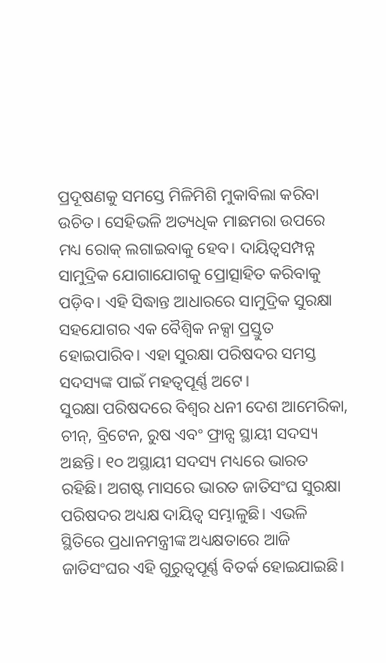ପ୍ରଦୂଷଣକୁ ସମସ୍ତେ ମିଳିମିଶି ମୁକାବିଲା କରିବା ଉଚିତ। ସେହିଭଳି ଅତ୍ୟଧିକ ମାଛମରା ଉପରେ ମଧ୍ୟ ରୋକ୍ ଲଗାଇବାକୁ ହେବ। ଦାୟିତ୍ବସମ୍ପନ୍ନ ସାମୁଦ୍ରିକ ଯୋଗାଯୋଗକୁ ପ୍ରୋତ୍ସାହିତ କରିବାକୁ ପଡ଼ିବ। ଏହି ସିଦ୍ଧାନ୍ତ ଆଧାରରେ ସାମୁଦ୍ରିକ ସୁରକ୍ଷା ସହଯୋଗର ଏକ ବୈଶ୍ବିକ ନକ୍ସା ପ୍ରସ୍ତୁତ ହୋଇପାରିବ। ଏହା ସୁରକ୍ଷା ପରିଷଦର ସମସ୍ତ ସଦସ୍ୟଙ୍କ ପାଇଁ ମହତ୍ବପୂର୍ଣ୍ଣ ଅଟେ।
ସୁରକ୍ଷା ପରିଷଦରେ ବିଶ୍ବର ଧନୀ ଦେଶ ଆମେରିକା, ଚୀନ୍, ବ୍ରିଟେନ, ରୁଷ ଏବଂ ଫ୍ରାନ୍ସ ସ୍ଥାୟୀ ସଦସ୍ୟ ଅଛନ୍ତି। ୧୦ ଅସ୍ଥାୟୀ ସଦସ୍ୟ ମଧ୍ୟରେ ଭାରତ ରହିଛି। ଅଗଷ୍ଟ ମାସରେ ଭାରତ ଜାତିସଂଘ ସୁରକ୍ଷା ପରିଷଦର ଅଧ୍ୟକ୍ଷ ଦାୟିତ୍ବ ସମ୍ଭାଳୁଛି। ଏଭଳି ସ୍ଥିତିରେ ପ୍ରଧାନମନ୍ତ୍ରୀଙ୍କ ଅଧ୍ୟକ୍ଷତାରେ ଆଜି ଜାତିସଂଘର ଏହି ଗୁରୁତ୍ବପୂର୍ଣ୍ଣ ବିତର୍କ ହୋଇଯାଇଛି।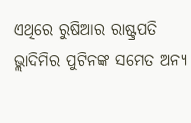ଏଥିରେ ରୁଷିଆର ରାଷ୍ଟ୍ରପତି ଭ୍ଲାଦିମିର ପୁଟିନଙ୍କ ସମେତ ଅନ୍ୟ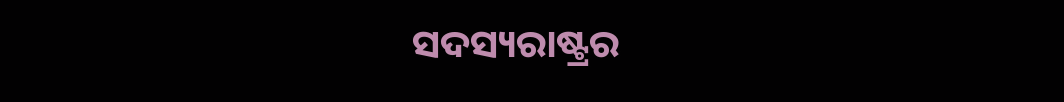ସଦସ୍ୟରାଷ୍ଟ୍ରର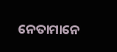ନେତାମାନେ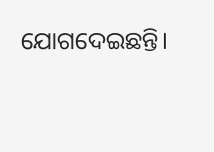ଯୋଗଦେଇଛନ୍ତି।